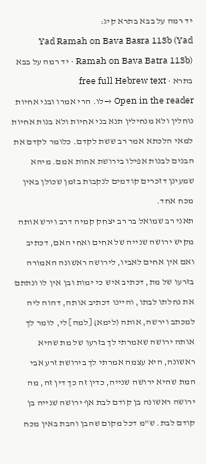יד רמה על בבא בתרא קיג:
Yad Ramah on Bava Basra 113b (Yad Ramah on Bava Batra 113b) · יד רמה על בבא בתרא · free full Hebrew text
Open in the reader →לו. הרי אמרו ובני אחיות נוחלין ולא מנחילין תנא בני אחיות ולא בנות אחיות למאי הלכתא אמר רב ששת לקדם. כלומר לקדם את הבנים לבנות אפילו בירושת אחות אמם. מיהא שמעינן דזכרים קודמים לנקבות בזמן שכולן באין מכח אחד.
תאני רב שמואל בר רב יצחק קמיה דרב וירש אותה מקיש ירושה שנייה של אחים ואחי האם, דכתיב ואם אין אחים לאביו, לירושה ראשונה האמורה בזרעו של מת, דכתיב איש כי ימות ובן אין לו ונתתם את נחלתו לבתו, והיינו דכתיב אותה, דהוה ליה למכתב וירשה, אותה (לימא) [למה] לי, לומר לך אותה ירושה שאמרתי לך בזרעו של מת שהיא ראשונה, היא עצמה אמרתי לך בירושת זרע אבי המת שהיא ירושה שנייה, כדין זה כך דין זה, מה ירושה ראשונה בן קודם לבת אף ירושה שנייה בן קודם לבת. ש"מ דכל מקום שהבן והבת באין מכח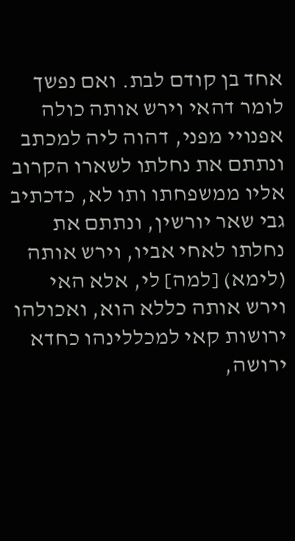אחד בן קודם לבת. ואם נפשך לומר דהאי וירש אותה כולה אפנויי מפני, דהוה ליה למכתב ונתתם את נחלתו לשארו הקרוב אליו ממשפחתו ותו לא, כדכתיב גבי שאר יורשין, ונתתם את נחלתו לאחי אביו, וירש אותה (לימא) [למה] לי, אלא האי וירש אותה כללא הוא, ואכולהו ירושות קאי למכללינהו כחדא ירושה,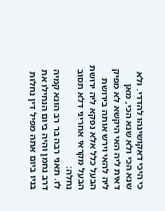כי היכי דאקושינהו להדדי. ולא שנא הכי ולא שנא הכי, מאן דאית ליה האי היקשא לא מפיק ליה להאי וירש אותה בירושת הבעל כלל אלא נפקא ליה ירושת הבעל מקראי אחריני דלא תסוב נחלה:
לז. תאני רבה בר רב הונא קמיה דרב נחמן והיה ביום הנחילו את בניו ביום אתה מפיל דין נחלות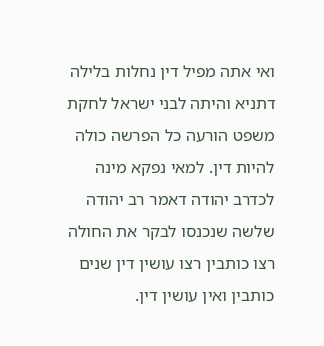ואי אתה מפיל דין נחלות בלילה דתניא והיתה לבני ישראל לחקת משפט הורעה כל הפרשה כולה להיות דין. למאי נפקא מינה לכדרב יהודה דאמר רב יהודה שלשה שנכנסו לבקר את החולה רצו כותבין רצו עושין דין שנים כותבין ואין עושין דין.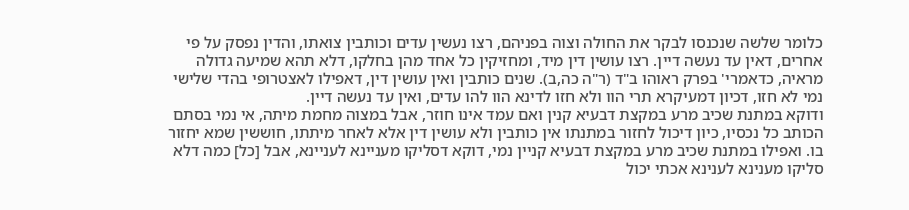כלומר שלשה שנכנסו לבקר את החולה וצוה בפניהם, רצו נעשין עדים וכותבין צואתו, והדין נפסק על פי אחרים, דאין עד נעשה דיין. רצו עושין דין מיד, ומחזיקין כל אחד מהן בחלקו, דלא תהא שמיעה גדולה מראיה, כדאמרי' בפרק ראוהו ב"ד (ר"ה כה,ב). שנים כותבין ואין עושין דין, דאפילו לאצטרופי בהדי שלישי נמי לא חזו, דכיון דמעיקרא תרי הוו ולא חזו לדינא הוו להו עדים, ואין עד נעשה דיין.
ודוקא במתנת שכיב מרע במקצת דבעיא קנין ואם עמד אינו חוזר, אבל במצוה מחמת מיתה, אי נמי בסתם הכותב כל נכסיו, כיון דיכול לחזור במתנתו אין כותבין ולא עושין דין אלא לאחר מיתתו, חוששין שמא יחזור בו. ואפילו במתנת שכיב מרע במקצת דבעיא קניין נמי, דוקא דסליקו מעניינא לעניינא, אבל [כל] כמה דלא סליקו מענינא לענינא אכתי יכול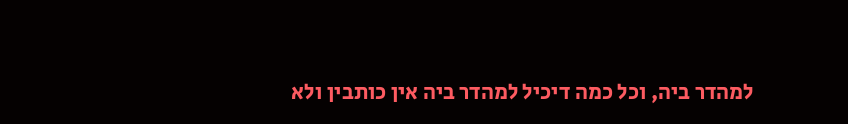למהדר ביה, וכל כמה דיכיל למהדר ביה אין כותבין ולא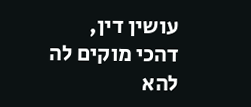עושין דין, דהכי מוקים לה להא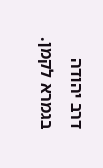דרב יהודה בגמרא לקמן.